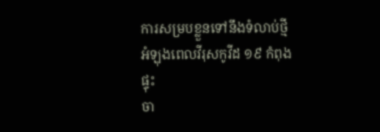ការសម្របខ្លួនទៅនឹងទំលាប់ថ្មីអំឡុងពេលវីរុសកូវីដ ១៩ កំពុងផ្ទុះ
ចា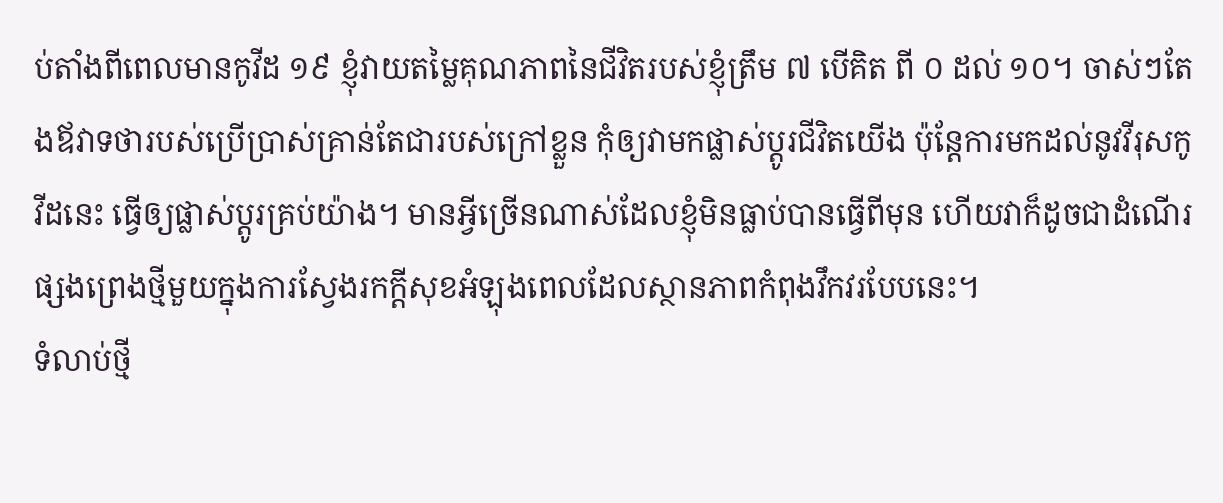ប់តាំងពីពេលមានកូវីដ ១៩ ខ្ញុំវាយតម្លៃគុណភាពនៃជីវិតរបស់ខ្ញុំត្រឹម ៧ បើគិត ពី ០ ដល់ ១០។ ចាស់ៗតែងឪវាទថារបស់ប្រើប្រាស់គ្រាន់តែជារបស់ក្រៅខ្លួន កុំឲ្យវាមកផ្លាស់ប្តូរជីវិតយើង ប៉ុន្តែការមកដល់នូវវីរុសកូវីដនេះ ធ្វើឲ្យផ្លាស់ប្តូរគ្រប់យ៉ាង។ មានអ្វីច្រើនណាស់ដែលខ្ញុំមិនធ្លាប់បានធ្វើពីមុន ហើយវាក៏ដូចជាដំណើរផ្សងព្រេងថ្មីមួយក្នុងការស្វែងរកក្តីសុខអំឡុងពេលដែលស្ថានភាពកំពុងវឹកវរបែបនេះ។
ទំលាប់ថ្មី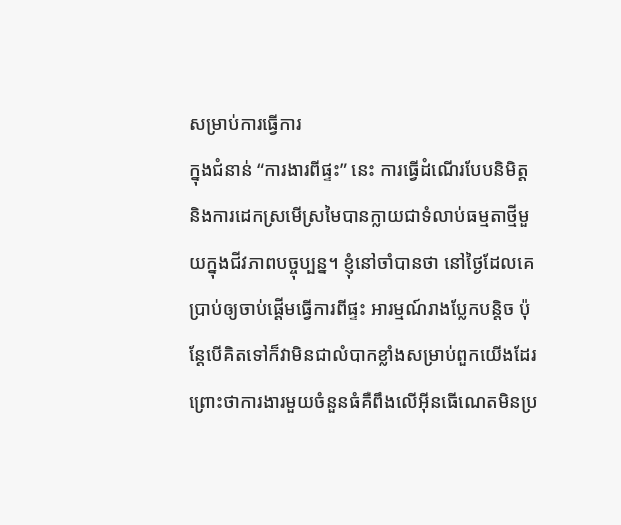សម្រាប់ការធ្វើការ
ក្នុងជំនាន់ “ការងារពីផ្ទះ” នេះ ការធ្វើដំណើរបែបនិមិត្ត និងការដេកស្រមើស្រមៃបានក្លាយជាទំលាប់ធម្មតាថ្មីមួយក្នុងជីវភាពបច្ចុប្បន្ន។ ខ្ញុំនៅចាំបានថា នៅថ្ងៃដែលគេប្រាប់ឲ្យចាប់ផ្តើមធ្វើការពីផ្ទះ អារម្មណ៍រាងប្លែកបន្តិច ប៉ុន្តែបើគិតទៅក៏វាមិនជាលំបាកខ្លាំងសម្រាប់ពួកយើងដែរ ព្រោះថាការងារមួយចំនួនធំគឺពឹងលើអ៊ីនធើណេតមិនប្រ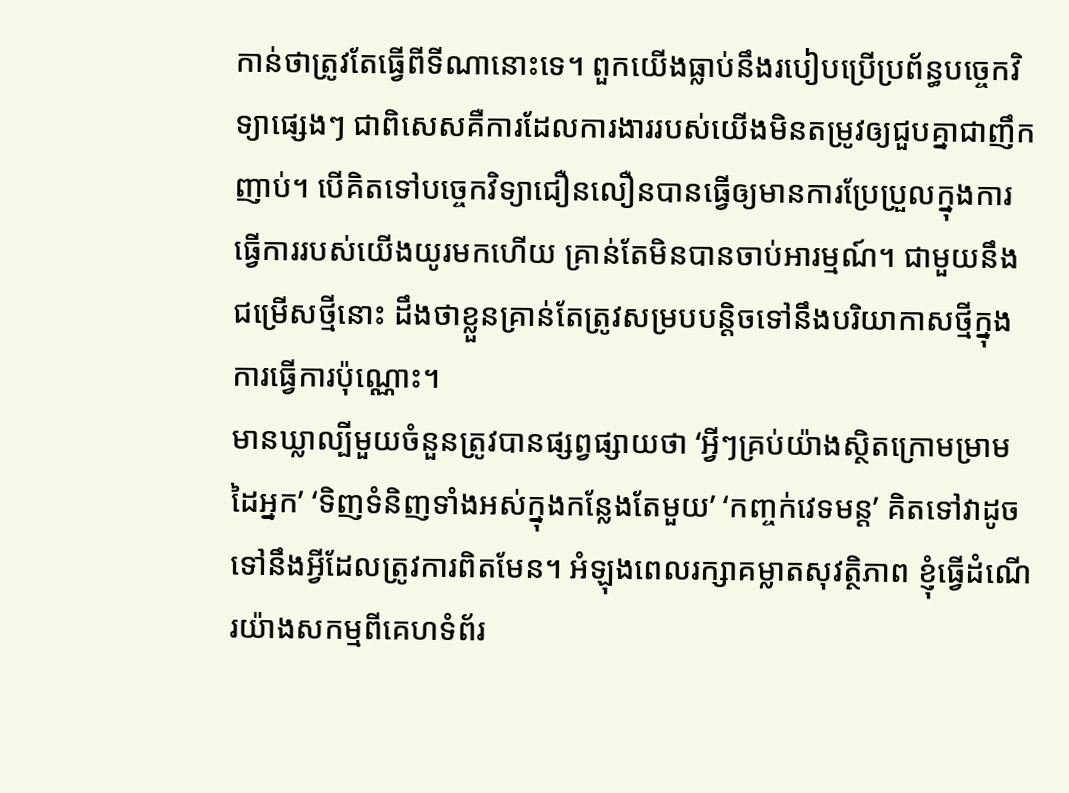កាន់ថាត្រូវតែធ្វើពីទីណានោះទេ។ ពួកយើងធ្លាប់នឹងរបៀបប្រើប្រព័ន្ធបច្ចេកវិទ្យាផ្សេងៗ ជាពិសេសគឺការដែលការងាររបស់យើងមិនតម្រូវឲ្យជួបគ្នាជាញឹកញាប់។ បើគិតទៅបច្ចេកវិទ្យាជឿនលឿនបានធ្វើឲ្យមានការប្រែប្រួលក្នុងការធ្វើការរបស់យើងយូរមកហើយ គ្រាន់តែមិនបានចាប់អារម្មណ៍។ ជាមួយនឹងជម្រើសថ្មីនោះ ដឹងថាខ្លួនគ្រាន់តែត្រូវសម្របបន្តិចទៅនឹងបរិយាកាសថ្មីក្នុងការធ្វើការប៉ុណ្ណោះ។
មានឃ្លាល្បីមួយចំនួនត្រូវបានផ្សព្វផ្សាយថា ‘អ្វីៗគ្រប់យ៉ាងស្ថិតក្រោមម្រាមដៃអ្នក’ ‘ទិញទំនិញទាំងអស់ក្នុងកន្លែងតែមួយ’ ‘កញ្ចក់វេទមន្ត’ គិតទៅវាដូចទៅនឹងអ្វីដែលត្រូវការពិតមែន។ អំឡុងពេលរក្សាគម្លាតសុវត្ថិភាព ខ្ញុំធ្វើដំណើរយ៉ាងសកម្មពីគេហទំព័រ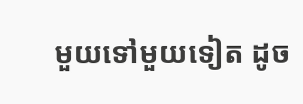មួយទៅមួយទៀត ដូច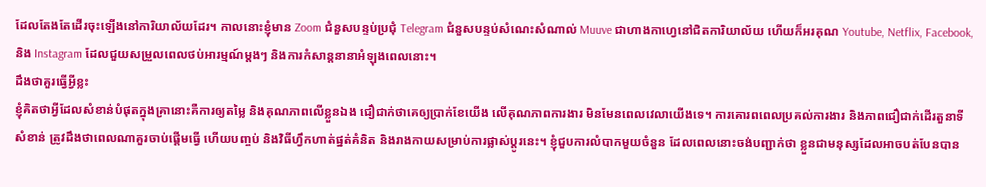ដែលតែងតែដើរចុះឡើងនៅការិយាល័យដែរ។ កាលនោះខ្ញុំមាន Zoom ជំនួសបន្ទប់ប្រជុំ Telegram ជំនួសបន្ទប់សំណេះសំណាល់ Muuve ជាហាងកាហ្វេនៅជិតការិយាល័យ ហើយក៏អរគុណ Youtube, Netflix, Facebook, និង Instagram ដែលជួយសម្រួលពេលថប់អារម្មណ៍ម្តងៗ និងការកំសាន្តនានាអំឡុងពេលនោះ។
ដឹងថាគួរធ្វើអ្វីខ្លះ
ខ្ញុំគិតថាអ្វីដែលសំខាន់បំផុតក្នុងគ្រានោះគឺការឲ្យតម្លៃ និងគុណភាពលើខ្លួនឯង ជឿជាក់ថាគេឲ្យប្រាក់ខែយើង លើគុណភាពការងារ មិនមែនពេលវេលាយើងទេ។ ការគោរពពេលប្រគល់ការងារ និងភាពជឿជាក់ដើរតួនាទី សំខាន់ ត្រូវដឹងថាពេលណាគួរចាប់ផ្តើមធ្វើ ហើយបញ្ចប់ និងវិធីហ្វឹកហាត់ផ្នត់គំនិត និងរាងកាយសម្រាប់ការផ្លាស់ប្តូរនេះ។ ខ្ញុំជួបការលំបាកមួយចំនួន ដែលពេលនោះចង់បញ្ជាក់ថា ខ្លួនជាមនុស្សដែលអាចបត់បែនបាន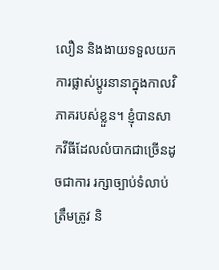លឿន និងងាយទទួលយកការផ្លាស់ប្តូរនានាក្នុងកាលវិភាគរបស់ខ្លួន។ ខ្ញុំបានសាកវីធីដែលលំបាកជាច្រើនដូចជាការ រក្សាច្បាប់ទំលាប់ត្រឹមត្រូវ និ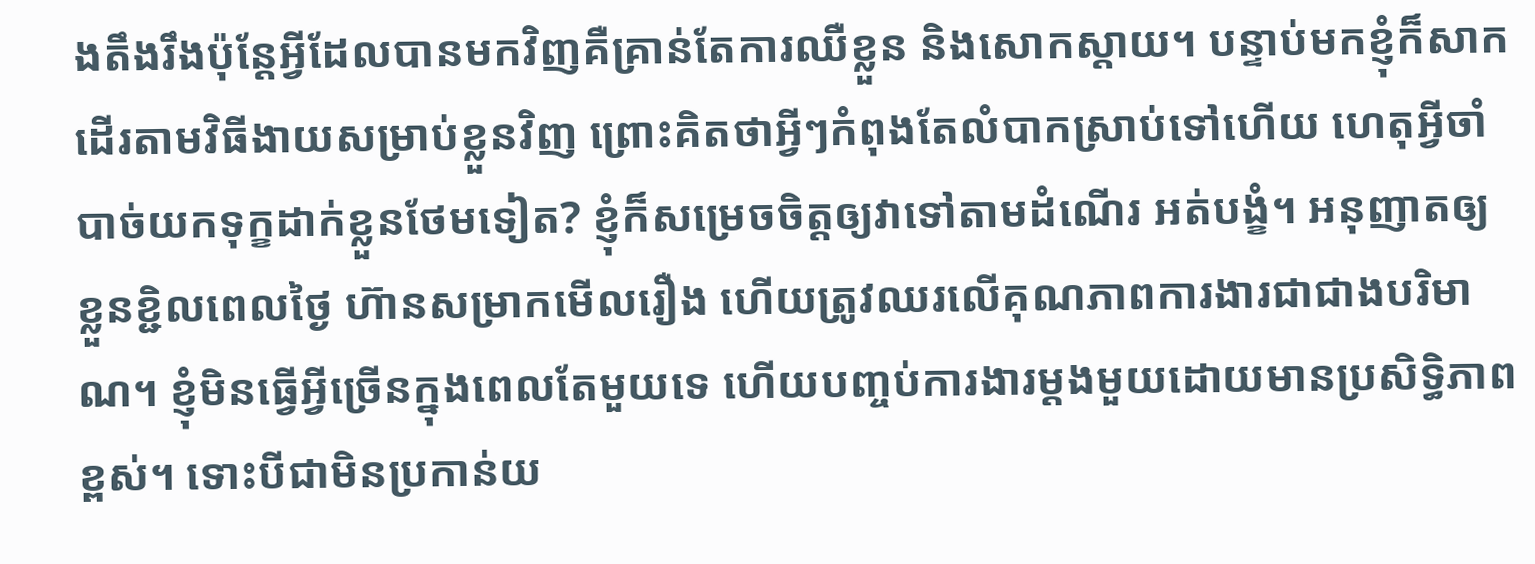ងតឹងរឹងប៉ុន្តែអ្វីដែលបានមកវិញគឺគ្រាន់តែការឈឺខ្លួន និងសោកស្តាយ។ បន្ទាប់មកខ្ញុំក៏សាកដើរតាមវិធីងាយសម្រាប់ខ្លួនវិញ ព្រោះគិតថាអ្វីៗកំពុងតែលំបាកស្រាប់ទៅហើយ ហេតុអ្វីចាំបាច់យកទុក្ខដាក់ខ្លួនថែមទៀត? ខ្ញុំក៏សម្រេចចិត្តឲ្យវាទៅតាមដំណើរ អត់បង្ខំ។ អនុញាតឲ្យ ខ្លួនខ្ជិលពេលថ្ងៃ ហ៊ានសម្រាកមើលរឿង ហើយត្រូវឈរលើគុណភាពការងារជាជាងបរិមាណ។ ខ្ញុំមិនធ្វើអ្វីច្រើនក្នុងពេលតែមួយទេ ហើយបញ្ចប់ការងារម្តងមួយដោយមានប្រសិទ្ធិភាពខ្ពស់។ ទោះបីជាមិនប្រកាន់យ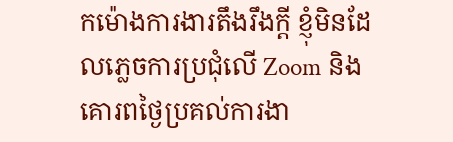កម៉ោងការងារតឹងរឹងក្តី ខ្ញុំមិនដែលភ្លេចការប្រជុំលើ Zoom និងគោរពថ្ងៃប្រគល់ការងា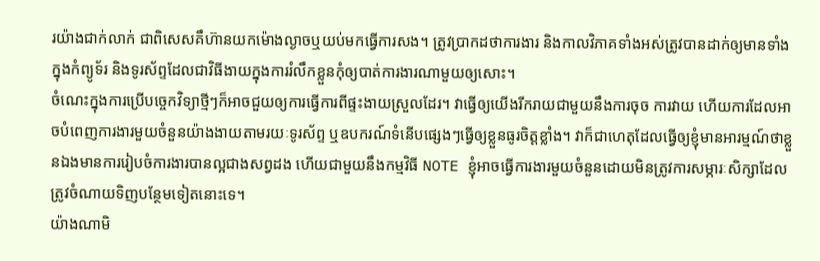រយ៉ាងជាក់លាក់ ជាពិសេសគឹហ៊ានយកម៉ោងល្ងាចឬយប់មកធ្វើការសង។ ត្រូវប្រាកដថាការងារ និងកាលវិភាគទាំងអស់ត្រូវបានដាក់ឲ្យមានទាំងក្នុងកំព្យូទ័រ និងទូរស័ព្ទដែលជាវិធីងាយក្នុងការរំលឹកខ្លួនកុំឲ្យបាត់ការងារណាមួយឲ្យសោះ។
ចំណេះក្នុងការប្រើបច្ចេកវិទ្យាថ្មីៗក៏អាចជួយឲ្យការធ្វើការពីផ្ទះងាយស្រួលដែរ។ វាធ្វើឲ្យយើងរីករាយជាមួយនឹងការចុច ការវាយ ហើយការដែលអាចបំពេញការងារមួយចំនួនយ៉ាងងាយតាមរយៈទូរស័ព្ទ ឬឧបករណ៍ទំនើបផ្សេងៗធ្វើឲ្យខ្លួនធូរចិត្តខ្លាំង។ វាក៏ជាហេតុដែលធ្វើឲ្យខ្ញុំមានអារម្មណ៍ថាខ្លួនឯងមានការរៀបចំការងារបានល្អជាងសព្វដង ហើយជាមួយនឹងកម្មវិធី NOTE ខ្ញុំអាចធ្វើការងារមួយចំនួនដោយមិនត្រូវការសម្ភារៈសិក្សាដែលត្រូវចំណាយទិញបន្ថែមទៀតនោះទេ។
យ៉ាងណាមិ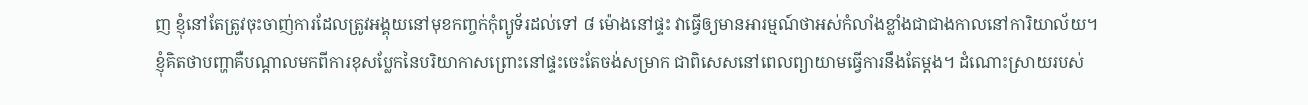ញ ខ្ញុំនៅតែត្រូវចុះចាញ់ការដែលត្រូវអង្គុយនៅមុខកញ្ចក់កុំព្យូទ័រដល់ទៅ ៨ ម៉ោងនៅផ្ទះ វាធ្វើឲ្យមានអារម្មណ៍ថាអស់កំលាំងខ្លាំងជាជាងកាលនៅការិយាល័យ។ ខ្ញុំគិតថាបញ្ហាគឺបណ្តាលមកពីការខុសប្លែកនៃបរិយាកាសព្រោះនៅផ្ទះចេះតែចង់សម្រាក ជាពិសេសនៅពេលព្យាយាមធ្វើការនឹងតែម្តង។ ដំណោះស្រាយរបស់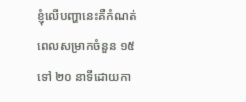ខ្ញុំលើបញ្ហានេះគឺកំណត់ពេលសម្រាកចំនួន ១៥ ទៅ ២០ នាទីដោយកា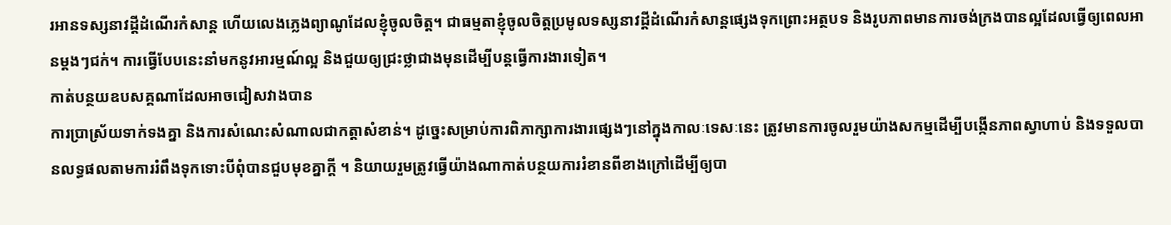រអានទស្សនាវដ្តីដំណើរកំសាន្ត ហើយលេងភ្លេងព្យាណូដែលខ្ញុំចូលចិត្ត។ ជាធម្មតាខ្ញុំចូលចិត្តប្រមូលទស្សនាវដ្តីដំណើរកំសាន្តផ្សេងទុកព្រោះអត្ថបទ និងរូបភាពមានការចង់ក្រងបានល្អដែលធ្វើឲ្យពេលអានម្តងៗជក់។ ការធ្វើបែបនេះនាំមកនូវអារម្មណ៍ល្អ និងជួយឲ្យជ្រះថ្លាជាងមុនដើម្បីបន្តធ្វើការងារទៀត។
កាត់បន្ថយឧបសគ្គណាដែលអាចជៀសវាងបាន
ការប្រាស្រ័យទាក់ទងគ្នា និងការសំណេះសំណាលជាកត្តាសំខាន់។ ដូច្នេះសម្រាប់ការពិភាក្សាការងារផ្សេងៗនៅក្នុងកាលៈទេសៈនេះ ត្រូវមានការចូលរួមយ៉ាងសកម្មដើម្បីបង្កើនភាពស្វាហាប់ និងទទួលបានលទ្ធផលតាមការរំពឹងទុកទោះបីពុំបានជួបមុខគ្នាក្តី ។ និយាយរួមត្រូវធ្វើយ៉ាងណាកាត់បន្ថយការរំខានពីខាងក្រៅដើម្បីឲ្យបា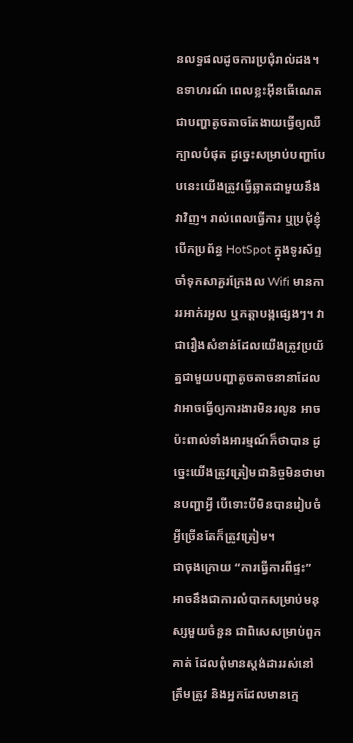នលទ្ធផលដូចការប្រជុំរាល់ដង។ ឧទាហរណ៍ ពេលខ្លះអ៊ីនធើណេតជាបញ្ហាតូចតាចតែងាយធ្វើឲ្យឈឺក្បាលបំផុត ដូច្នេះសម្រាប់បញ្ហាបែបនេះយើងត្រូវធ្វើឆ្លាតជាមួយនឹងវាវិញ។ រាល់ពេលធ្វើការ ឬប្រជុំខ្ញុំបើកប្រព័ន្ធ HotSpot ក្នុងទូរស័ព្ទចាំទុកសាគួរក្រែងល Wifi មានការរអាក់រអួល ឬកត្តាបង្កផ្សេងៗ។ វាជារឿងសំខាន់ដែលយើងត្រូវប្រយ័ត្នជាមួយបញ្ហាតូចតាចនានាដែលវាអាចធ្វើឲ្យការងារមិនរលូន អាចប៉ះពាល់ទាំងអារម្មណ៍ក៏ថាបាន ដូច្នេះយើងត្រូវត្រៀមជានិច្ចមិនថាមានបញ្ហាអ្វី បើទោះបីមិនបានរៀបចំអ្វីច្រើនតែក៏ត្រូវត្រៀម។
ជាចុងក្រោយ “ការធ្វើការពីផ្ទះ” អាចនឹងជាការលំបាកសម្រាប់មនុស្សមួយចំនួន ជាពិសេសម្រាប់ពួកគាត់ ដែលពុំមានស្តង់ដាររស់នៅត្រឹមត្រូវ និងអ្នកដែលមានក្មេ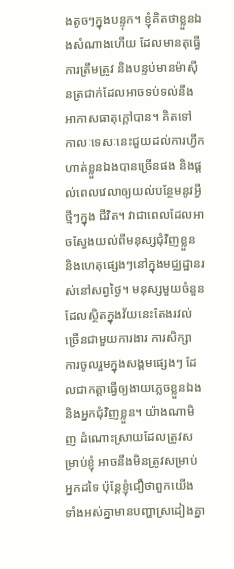ងតូចៗក្នុងបន្ទុក។ ខ្ញុំគិតថាខ្លួនឯងសំណាងហើយ ដែលមានតុធ្វើការត្រឹមត្រូវ និងបន្ទប់មានម៉ាស៊ីនត្រជាក់ដែលអាចទប់ទល់នឹងអាកាសធាតុក្តៅបាន។ គិតទៅ កាលៈទេសៈនេះជួយដល់ការហ្វឹកហាត់ខ្លួនឯងបានច្រើនផង និងផ្តល់ពេលវេលាឲ្យយល់បន្ថែមនូវអ្វីថ្មីៗក្នុង ជីវិត។ វាជាពេលដែលអាចស្វែងយល់ពីមនុស្សជុំវិញខ្លួន និងហេតុផ្សេងៗនៅក្នុងមជ្ឈដ្ឋានរស់នៅសព្វថ្ងៃ។ មនុស្សមួយចំនួនដែលស្ថិតក្នុងវ័យនេះតែងរវល់ច្រើនជាមួយការងារ ការសិក្សា ការចូលរួមក្នុងសង្គមផ្សេងៗ ដែលជាកត្តាធ្វើឲ្យងាយភ្លេចខ្លួនឯង និងអ្នកជុំវិញខ្លួន។ យ៉ាងណាមិញ ដំណោះស្រាយដែលត្រូវសម្រាប់ខ្ញុំ អាចនឹងមិនត្រូវសម្រាប់អ្នកដទៃ ប៉ុន្តែខ្ញុំជឿថាពួកយើងទាំងអស់គ្នាមានបញ្ហាស្រដៀងគ្នា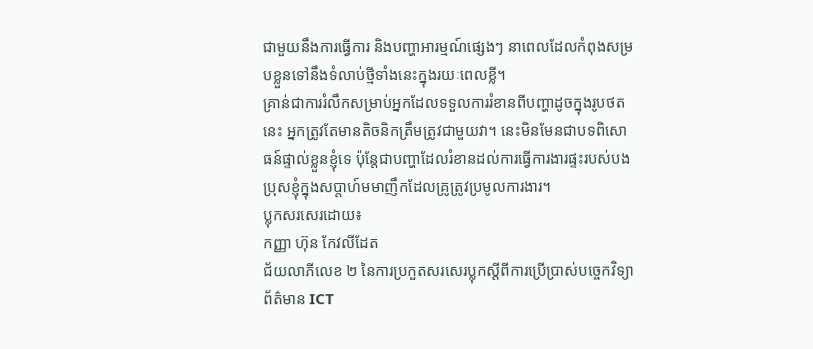ជាមួយនឹងការធ្វើការ និងបញ្ហាអារម្មណ៍ផ្សេងៗ នាពេលដែលកំពុងសម្របខ្លួនទៅនឹងទំលាប់ថ្មីទាំងនេះក្នុងរយៈពេលខ្លី។
គ្រាន់ជាការរំលឹកសម្រាប់អ្នកដែលទទួលការរំខានពីបញ្ហាដូចក្នុងរូបថតនេះ អ្នកត្រូវតែមានតិចនិកត្រឹមត្រូវជាមួយវា។ នេះមិនមែនជាបទពិសោធន៍ផ្ទាល់ខ្លួនខ្ញុំទេ ប៉ុន្តែជាបញ្ហាដែលរំខានដល់ការធ្វើការងារផ្ទះរបស់បងប្រុសខ្ញុំក្នុងសប្តាហ៍មមាញឹកដែលគ្រូត្រូវប្រមូលការងារ។
ប្លុកសរសេរដោយ៖
កញ្ញា ហ៊ុន កែវលីដែត
ជ័យលាភីលេខ ២ នៃការប្រកួតសរសេរប្លុកស្តីពីការប្រើប្រាស់បច្ចេកវិទ្យាព័ត៌មាន ICT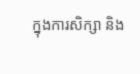ក្នុងការសិក្សា និង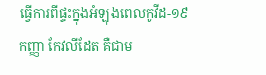ធ្វើការពីផ្ទះក្នុងអំឡុងពេលកូវីដ-១៩
កញ្ញា កែវលីដែត គឺជាម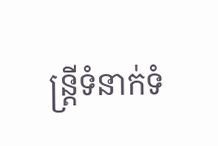ន្ត្រីទំនាក់ទំ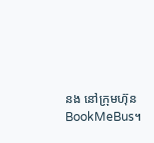នង នៅក្រុមហ៊ុន BookMeBus។